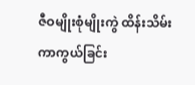ဇီဝမျိုးစုံမျိုးကွဲ ထိန်းသိမ်းကာကွယ်ခြင်း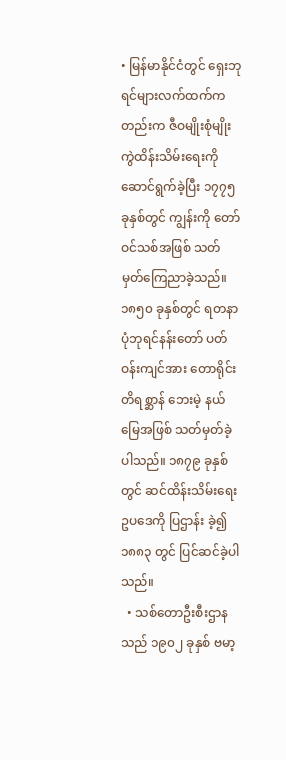• မြန်မာနိုင်ငံတွင် ရှေးဘုရင်များလက်ထက်ကတည်းက ဇီဝမျိုးစုံမျိုးကွဲထိန်းသိမ်းရေးကို ဆောင်ရွက်ခဲ့ပြီး ၁၇၇၅ ခုနှစ်တွင် ကျွန်းကို တော်ဝင်သစ်အဖြစ် သတ်မှတ်ကြေညာခဲ့သည်။ ၁၈၅၀ ခုနှစ်တွင် ရတနာပုံဘုရင်နန်းတော် ပတ်ဝန်းကျင်အား တောရိုင်းတိရစ္ဆာန် ဘေးမဲ့ နယ်မြေအဖြစ် သတ်မှတ်ခဲ့ပါသည်။ ၁၈၇၉ ခုနှစ်တွင် ဆင်ထိန်းသိမ်းရေးဥပဒေကို ပြဌာန်း ခဲ့၍ ၁၈၈၃ တွင် ပြင်ဆင်ခဲ့ပါသည်။
  • သစ်တောဦးစီးဌာနသည် ၁၉၀၂ ခုနှစ် ဗမာ့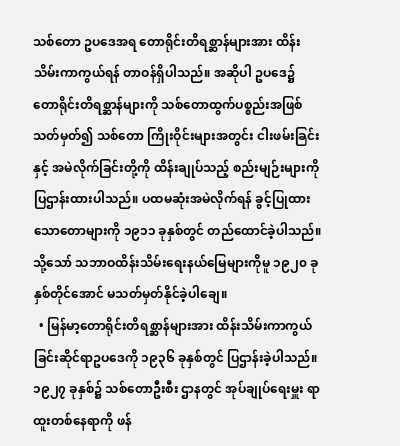သစ်တော ဥပဒေအရ တောရိုင်းတိရစ္ဆာန်များအား ထိန်းသိမ်းကာကွယ်ရန် တာဝန်ရှိပါသည်။ အဆိုပါ ဥပဒေ၌ တောရိုင်းတိရစ္ဆာန်များကို သစ်တောထွက်ပစ္စည်းအဖြစ် သတ်မှတ်၍ သစ်တော ကြိုးဝိုင်းများအတွင်း ငါးဖမ်းခြင်းနှင့် အမဲလိုက်ခြင်းတို့ကို ထိန်းချုပ်သည့် စည်းမျဉ်းများကို ပြဌာန်းထားပါသည်။ ပထမဆုံးအမဲလိုက်ရန် ခွင့်ပြုထားသောတောများကို ၁၉၁၁ ခုနှစ်တွင် တည်ထောင်ခဲ့ပါသည်။ သို့သော် သဘာဝထိန်းသိမ်းရေးနယ်မြေများကိုမူ ၁၉၂၀ ခုနှစ်တိုင်အောင် မသတ်မှတ်နိုင်ခဲ့ပါချေ။
  • မြန်မာ့တောရိုင်းတိရစ္ဆာန်များအား ထိန်းသိမ်းကာကွယ် ခြင်းဆိုင်ရာဥပဒေကို ၁၉၃၆ ခုနှစ်တွင် ပြဌာန်းခဲ့ပါသည်။ ၁၉၂၇ ခုနှစ်၌ သစ်တောဦးစီး ဌာနတွင် အုပ်ချုပ်ရေးမှူး ရာထူးတစ်နေရာကို ဖန်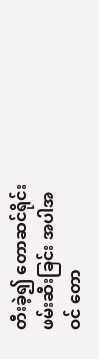တီးခဲ့၍ တောဆင်ရိုင်းဖမ်းဆီးခြင်း အပါအဝင် တော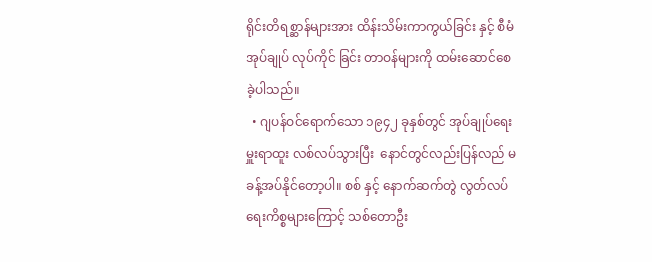ရိုင်းတိရစ္ဆာန်များအား ထိန်းသိမ်းကာကွယ်ခြင်း နှင့် စီမံအုပ်ချုပ် လုပ်ကိုင် ခြင်း တာဝန်များကို ထမ်းဆောင်စေခဲ့ပါသည်။
  • ဂျပန်ဝင်ရောက်သော ၁၉၄၂ ခုနှစ်တွင် အုပ်ချုပ်ရေးမှူးရာထူး လစ်လပ်သွားပြီး  နောင်တွင်လည်းပြန်လည် မခန့်အပ်နိုင်တော့ပါ။ စစ် နှင့် နောက်ဆက်တွဲ လွတ်လပ်ရေးကိစ္စများကြောင့် သစ်တောဦး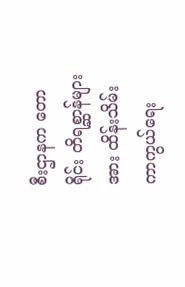စီးဌာနက တောရိုင်း တိရစ္ဆာန်များအား ထိန်းသိမ်းကာကွယ်ရေး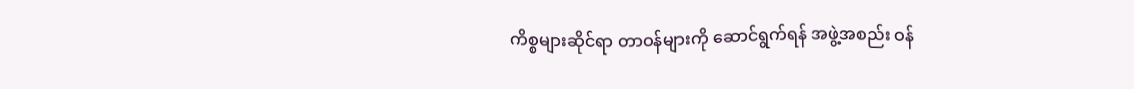ကိစ္စများဆိုင်ရာ တာဝန်များကို ဆောင်ရွက်ရန် အဖွဲ့အစည်း ဝန်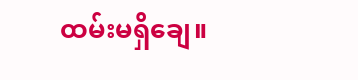ထမ်းမရှိချေ။